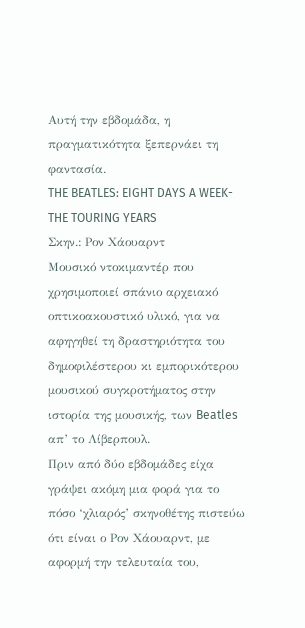Αυτή την εβδομάδα, η πραγματικότητα ξεπερνάει τη φαντασία.
THE BEATLES: EIGHT DAYS A WEEK- THE TOURING YEARS
Σκην.: Ρον Χάουαρντ
Μουσικό ντοκιμαντέρ που χρησιμοποιεί σπάνιο αρχειακό οπτικοακουστικό υλικό, για να αφηγηθεί τη δραστηριότητα του δημοφιλέστερου κι εμπορικότερου μουσικού συγκροτήματος στην ιστορία της μουσικής, των Beatles απ’ το Λίβερπουλ.
Πριν από δύο εβδομάδες είχα γράψει ακόμη μια φορά για το πόσο ‘χλιαρός’ σκηνοθέτης πιστεύω ότι είναι ο Ρον Χάουαρντ, με αφορμή την τελευταία του,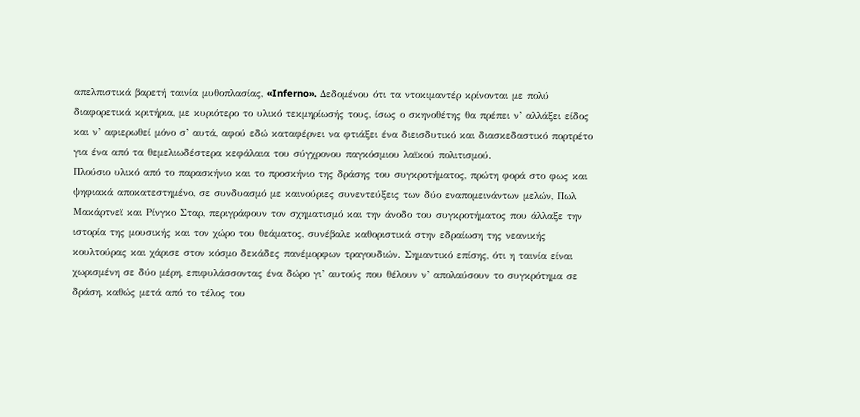απελπιστικά βαρετή ταινία μυθοπλασίας, «Inferno». Δεδομένου ότι τα ντοκιμαντέρ κρίνονται με πολύ διαφορετικά κριτήρια, με κυριότερο το υλικό τεκμηρίωσής τους, ίσως ο σκηνοθέτης θα πρέπει ν’ αλλάξει είδος και ν’ αφιερωθεί μόνο σ’ αυτά, αφού εδώ καταφέρνει να φτιάξει ένα διεισδυτικό και διασκεδαστικό πορτρέτο για ένα από τα θεμελιωδέστερα κεφάλαια του σύγχρονου παγκόσμιου λαϊκού πολιτισμού.
Πλούσιο υλικό από το παρασκήνιο και το προσκήνιο της δράσης του συγκροτήματος, πρώτη φορά στο φως και ψηφιακά αποκατεστημένο, σε συνδυασμό με καινούριες συνεντεύξεις των δύο εναπομεινάντων μελών, Πωλ Μακάρτνεϊ και Ρίνγκο Σταρ, περιγράφουν τον σχηματισμό και την άνοδο του συγκροτήματος που άλλαξε την ιστορία της μουσικής και τον χώρο του θεάματος, συνέβαλε καθοριστικά στην εδραίωση της νεανικής κουλτούρας και χάρισε στον κόσμο δεκάδες πανέμορφων τραγουδιών. Σημαντικό επίσης, ότι η ταινία είναι χωρισμένη σε δύο μέρη, επιφυλάσσοντας ένα δώρο γι’ αυτούς που θέλουν ν’ απολαύσουν το συγκρότημα σε δράση, καθώς μετά από το τέλος του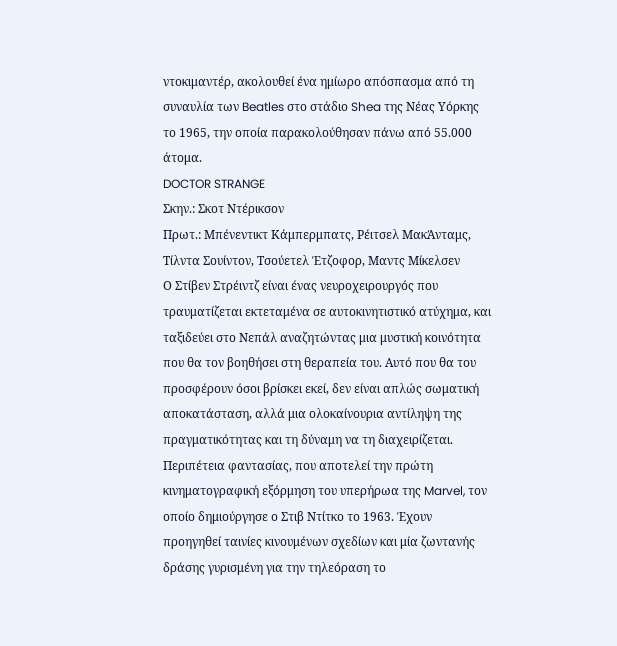ντοκιμαντέρ, ακολουθεί ένα ημίωρο απόσπασμα από τη συναυλία των Beatles στο στάδιο Shea της Νέας Υόρκης το 1965, την οποία παρακολούθησαν πάνω από 55.000 άτομα.
DOCTOR STRANGE
Σκην.: Σκοτ Ντέρικσον
Πρωτ.: Μπένεντικτ Κάμπερμπατς, Ρέιτσελ ΜακΆνταμς, Τίλντα Σουίντον, Τσούετελ Έτζοφορ, Μαντς Μίκελσεν
Ο Στίβεν Στρέιντζ είναι ένας νευροχειρουργός που τραυματίζεται εκτεταμένα σε αυτοκινητιστικό ατύχημα, και ταξιδεύει στο Νεπάλ αναζητώντας μια μυστική κοινότητα που θα τον βοηθήσει στη θεραπεία του. Αυτό που θα του προσφέρουν όσοι βρίσκει εκεί, δεν είναι απλώς σωματική αποκατάσταση, αλλά μια ολοκαίνουρια αντίληψη της πραγματικότητας και τη δύναμη να τη διαχειρίζεται.
Περιπέτεια φαντασίας, που αποτελεί την πρώτη κινηματογραφική εξόρμηση του υπερήρωα της Marvel, τον οποίο δημιούργησε ο Στιβ Ντίτκο το 1963. Έχουν προηγηθεί ταινίες κινουμένων σχεδίων και μία ζωντανής δράσης γυρισμένη για την τηλεόραση το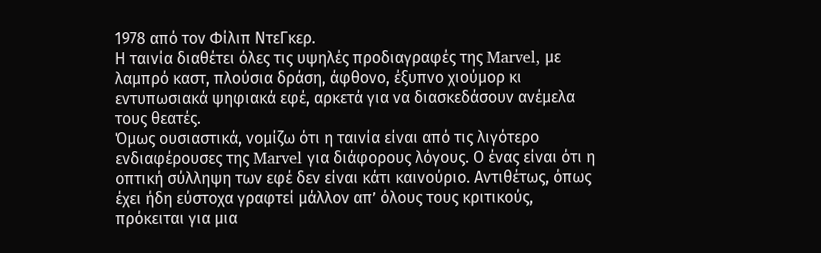1978 από τον Φίλιπ ΝτεΓκερ.
Η ταινία διαθέτει όλες τις υψηλές προδιαγραφές της Marvel, με λαμπρό καστ, πλούσια δράση, άφθονο, έξυπνο χιούμορ κι εντυπωσιακά ψηφιακά εφέ, αρκετά για να διασκεδάσουν ανέμελα τους θεατές.
Όμως ουσιαστικά, νομίζω ότι η ταινία είναι από τις λιγότερο ενδιαφέρουσες της Marvel για διάφορους λόγους. Ο ένας είναι ότι η οπτική σύλληψη των εφέ δεν είναι κάτι καινούριο. Αντιθέτως, όπως έχει ήδη εύστοχα γραφτεί μάλλον απ’ όλους τους κριτικούς, πρόκειται για μια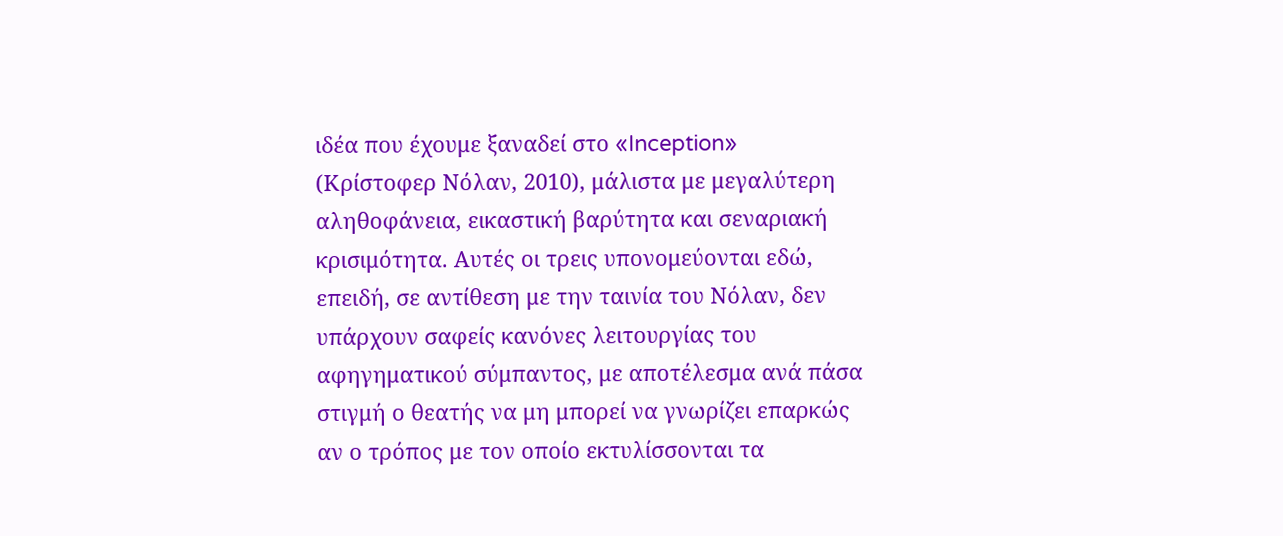ιδέα που έχουμε ξαναδεί στο «Inception» (Κρίστοφερ Νόλαν, 2010), μάλιστα με μεγαλύτερη αληθοφάνεια, εικαστική βαρύτητα και σεναριακή κρισιμότητα. Αυτές οι τρεις υπονομεύονται εδώ, επειδή, σε αντίθεση με την ταινία του Νόλαν, δεν υπάρχουν σαφείς κανόνες λειτουργίας του αφηγηματικού σύμπαντος, με αποτέλεσμα ανά πάσα στιγμή ο θεατής να μη μπορεί να γνωρίζει επαρκώς αν ο τρόπος με τον οποίο εκτυλίσσονται τα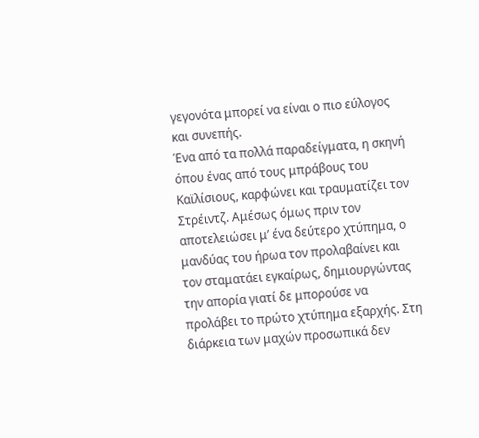γεγονότα μπορεί να είναι ο πιο εύλογος και συνεπής.
Ένα από τα πολλά παραδείγματα, η σκηνή όπου ένας από τους μπράβους του Καϊλίσιους, καρφώνει και τραυματίζει τον Στρέιντζ. Αμέσως όμως πριν τον αποτελειώσει μ’ ένα δεύτερο χτύπημα, ο μανδύας του ήρωα τον προλαβαίνει και τον σταματάει εγκαίρως, δημιουργώντας την απορία γιατί δε μπορούσε να προλάβει το πρώτο χτύπημα εξαρχής. Στη διάρκεια των μαχών προσωπικά δεν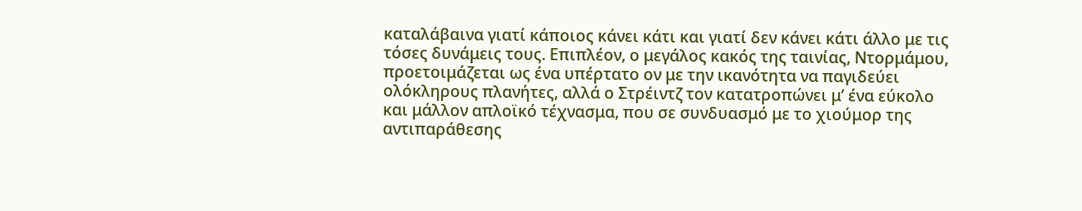καταλάβαινα γιατί κάποιος κάνει κάτι και γιατί δεν κάνει κάτι άλλο με τις τόσες δυνάμεις τους. Επιπλέον, ο μεγάλος κακός της ταινίας, Ντορμάμου, προετοιμάζεται ως ένα υπέρτατο ον με την ικανότητα να παγιδεύει ολόκληρους πλανήτες, αλλά ο Στρέιντζ τον κατατροπώνει μ’ ένα εύκολο και μάλλον απλοϊκό τέχνασμα, που σε συνδυασμό με το χιούμορ της αντιπαράθεσης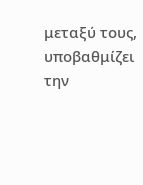μεταξύ τους, υποβαθμίζει την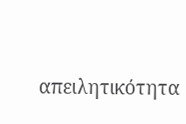απειλητικότητα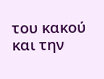του κακού και την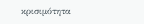κρισιμότητα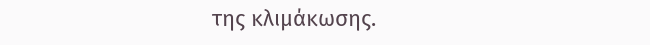της κλιμάκωσης.